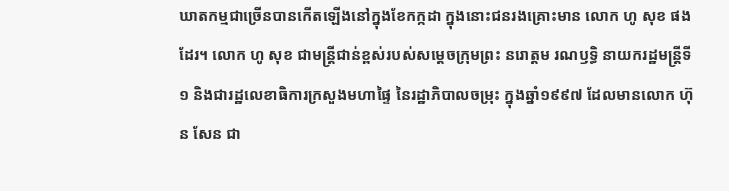ឃាតកម្មជាច្រើនបានកើតឡើងនៅក្នុងខែកក្កដា ក្នុងនោះជនរងគ្រោះមាន លោក ហូ សុខ ផងដែរ។ លោក ហូ សុខ ជាមន្ត្រីជាន់ខ្ពស់របស់សម្ដេចក្រុមព្រះ នរោត្តម រណឫទ្ធិ នាយករដ្ឋមន្ត្រីទី១ និងជារដ្ឋលេខាធិការក្រសួងមហាផ្ទៃ នៃរដ្ឋាភិបាលចម្រុះ ក្នុងឆ្នាំ១៩៩៧ ដែលមានលោក ហ៊ុន សែន ជា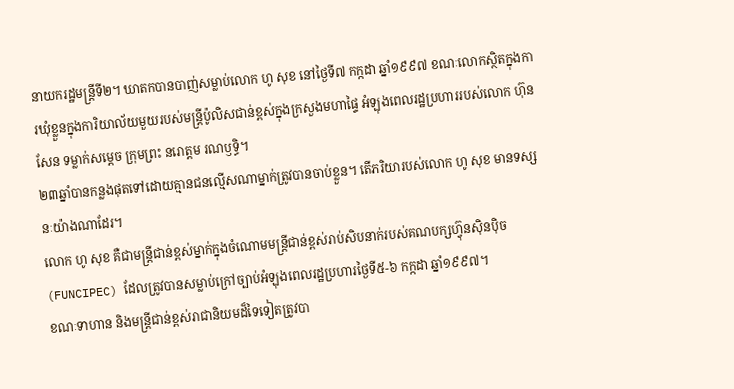នាយករដ្ឋមន្ត្រីទី២។ ឃាតកបានបាញ់សម្លាប់លោក ហូ សុខ នៅថ្ងៃទី៧ កក្កដា ឆ្នាំ១៩៩៧ ខណៈលោកស្ថិតក្នុងការឃុំខ្លួនក្នុងការិយាល័យមួយរបស់មន្ត្រីប៉ូលិសជាន់ខ្ពស់ក្នុងក្រសួងមហាផ្ទៃ អំឡុងពេលរដ្ឋប្រហាររបស់លោក ហ៊ុន សែន ទម្លាក់សម្ដេច ក្រុមព្រះ នរោត្តម រណឫទ្ធិ។
២៣ឆ្នាំបានកន្លងផុតទៅដោយគ្មានជនល្មើសណាម្នាក់ត្រូវបានចាប់ខ្លួន។ តើភរិយារបស់លោក ហូ សុខ មានទស្សនៈយ៉ាងណាដែរ។
លោក ហូ សុខ គឺជាមន្ត្រីជាន់ខ្ពស់ម្នាក់ក្នុងចំណោមមន្ត្រីជាន់ខ្ពស់រាប់សិបនាក់របស់គណបក្សហ៊្វុនស៊ិនប៉ិច (FUNCIPEC) ដែលត្រូវបានសម្លាប់ក្រៅច្បាប់អំឡុងពេលរដ្ឋប្រហារថ្ងៃទី៥-៦ កក្កដា ឆ្នាំ១៩៩៧។
ខណៈទាហាន និងមន្ត្រីជាន់ខ្ពស់រាជានិយមដ៏ទៃទៀតត្រូវបា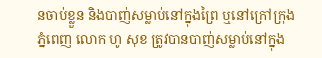នចាប់ខ្លួន និងបាញ់សម្លាប់នៅក្នុងព្រៃ ឬនៅក្រៅក្រុងភ្នំពេញ លោក ហូ សុខ ត្រូវបានបាញ់សម្លាប់នៅក្នុង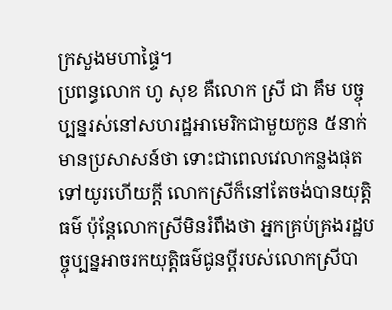ក្រសួងមហាផ្ទៃ។
ប្រពន្ធលោក ហូ សុខ គឺលោក ស្រី ជា គឹម បច្ចុប្បន្នរស់នៅសហរដ្ឋអាមេរិកជាមួយកូន ៥នាក់ មានប្រសាសន៍ថា ទោះជាពេលវេលាកន្លងផុតទៅយូរហើយក្តី លោកស្រីក៏នៅតែចង់បានយុត្តិធម៌ ប៉ុន្តែលោកស្រីមិនរំពឹងថា អ្នកគ្រប់គ្រងរដ្ឋបច្ចុប្បន្នអាចរកយុត្តិធម៌ជូនប្តីរបស់លោកស្រីបា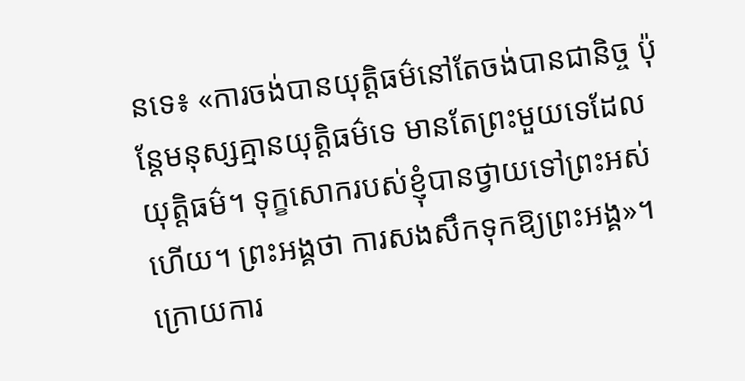នទេ៖ «ការចង់បានយុត្តិធម៌នៅតែចង់បានជានិច្ច ប៉ុន្តែមនុស្សគ្មានយុត្តិធម៌ទេ មានតែព្រះមួយទេដែលយុត្តិធម៌។ ទុក្ខសោករបស់ខ្ញុំបានថ្វាយទៅព្រះអស់ហើយ។ ព្រះអង្គថា ការសងសឹកទុកឱ្យព្រះអង្គ»។
ក្រោយការ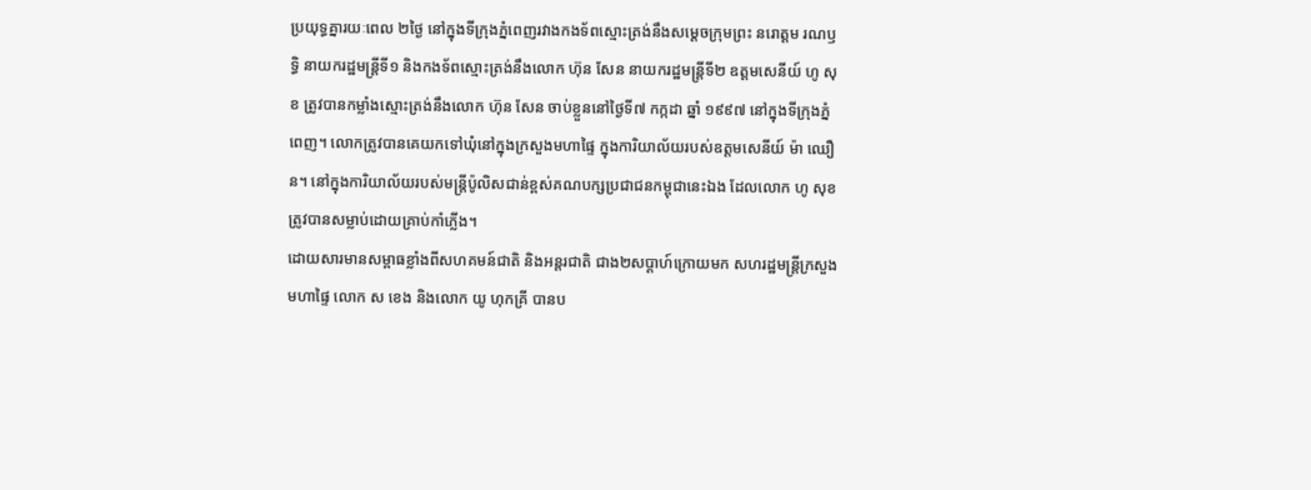ប្រយុទ្ធគ្នារយៈពេល ២ថ្ងៃ នៅក្នុងទីក្រុងភ្នំពេញរវាងកងទ័ពស្មោះត្រង់នឹងសម្តេចក្រុមព្រះ នរោត្តម រណឫទ្ធិ នាយករដ្ឋមន្ត្រីទី១ និងកងទ័ពស្មោះត្រង់នឹងលោក ហ៊ុន សែន នាយករដ្ឋមន្ត្រីទី២ ឧត្ដមសេនីយ៍ ហូ សុខ ត្រូវបានកម្លាំងស្មោះត្រង់នឹងលោក ហ៊ុន សែន ចាប់ខ្លួននៅថ្ងៃទី៧ កក្កដា ឆ្នាំ ១៩៩៧ នៅក្នុងទីក្រុងភ្នំពេញ។ លោកត្រូវបានគេយកទៅឃុំនៅក្នុងក្រសួងមហាផ្ទៃ ក្នុងការិយាល័យរបស់ឧត្ដមសេនីយ៍ ម៉ា ឈឿន។ នៅក្នុងការិយាល័យរបស់មន្ត្រីប៉ូលិសជាន់ខ្ពស់គណបក្សប្រជាជនកម្ពុជានេះឯង ដែលលោក ហូ សុខ ត្រូវបានសម្លាប់ដោយគ្រាប់កាំភ្លើង។
ដោយសារមានសម្ពាធខ្លាំងពីសហគមន៍ជាតិ និងអន្តរជាតិ ជាង២សប្ដាហ៍ក្រោយមក សហរដ្ឋមន្ត្រីក្រសួងមហាផ្ទៃ លោក ស ខេង និងលោក យូ ហុកគ្រី បានប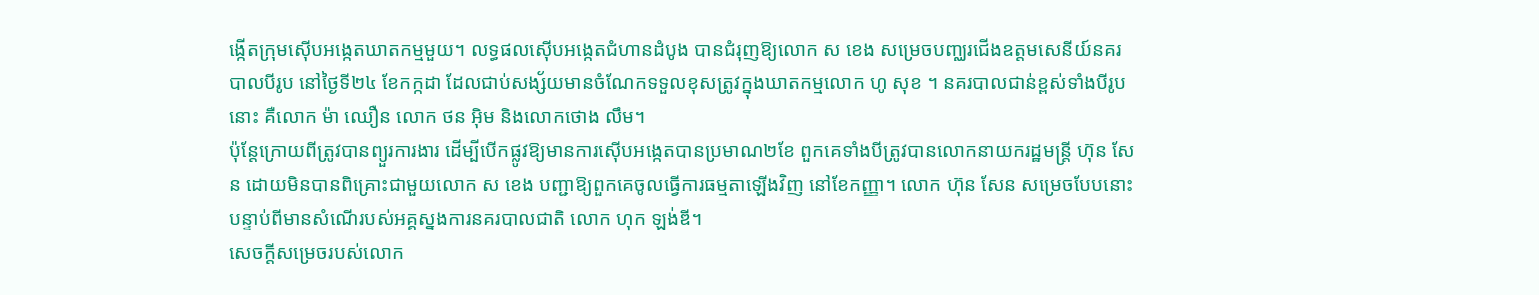ង្កើតក្រុមស៊ើបអង្កេតឃាតកម្មមួយ។ លទ្ធផលស៊ើបអង្កេតជំហានដំបូង បានជំរុញឱ្យលោក ស ខេង សម្រេចបញ្ឈរជើងឧត្តមសេនីយ៍នគរបាលបីរូប នៅថ្ងៃទី២៤ ខែកក្កដា ដែលជាប់សង្ស័យមានចំណែកទទួលខុសត្រូវក្នុងឃាតកម្មលោក ហូ សុខ ។ នគរបាលជាន់ខ្ពស់ទាំងបីរូបនោះ គឺលោក ម៉ា ឈឿន លោក ថន អ៊ិម និងលោកថោង លឹម។
ប៉ុន្តែក្រោយពីត្រូវបានព្យួរការងារ ដើម្បីបើកផ្លូវឱ្យមានការស៊ើបអង្កេតបានប្រមាណ២ខែ ពួកគេទាំងបីត្រូវបានលោកនាយករដ្ឋមន្ត្រី ហ៊ុន សែន ដោយមិនបានពិគ្រោះជាមួយលោក ស ខេង បញ្ជាឱ្យពួកគេចូលធ្វើការធម្មតាឡើងវិញ នៅខែកញ្ញា។ លោក ហ៊ុន សែន សម្រេចបែបនោះ បន្ទាប់ពីមានសំណើរបស់អគ្គស្នងការនគរបាលជាតិ លោក ហុក ឡង់ឌី។
សេចក្តីសម្រេចរបស់លោក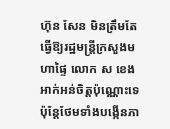ហ៊ុន សែន មិនត្រឹមតែធ្វើឱ្យរដ្ឋមន្ត្រីក្រសួងមហាផ្ទៃ លោក ស ខេង អាក់អន់ចិត្តប៉ុណ្ណោះទេ ប៉ុន្តែថែមទាំងបង្កើនភា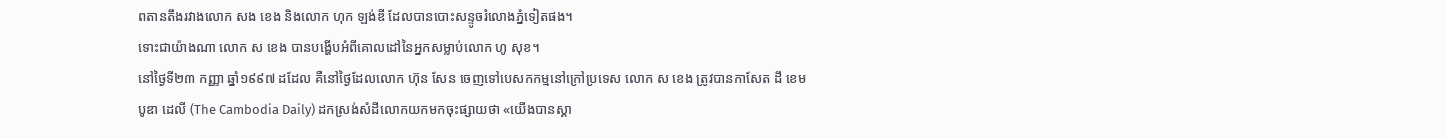ពតានតឹងរវាងលោក សង ខេង និងលោក ហុក ឡង់ឌី ដែលបានបោះសន្ទូចរំលោងភ្នំទៀតផង។
ទោះជាយ៉ាងណា លោក ស ខេង បានបង្ហើបអំពីគោលដៅនៃអ្នកសម្លាប់លោក ហូ សុខ។
នៅថ្ងៃទី២៣ កញ្ញា ឆ្នាំ១៩៩៧ ដដែល គឺនៅថ្ងៃដែលលោក ហ៊ុន សែន ចេញទៅបេសកកម្មនៅក្រៅប្រទេស លោក ស ខេង ត្រូវបានកាសែត ដឹ ខេមបូឌា ដេលី (The Cambodia Daily) ដកស្រង់សំដីលោកយកមកចុះផ្សាយថា «យើងបានស្គា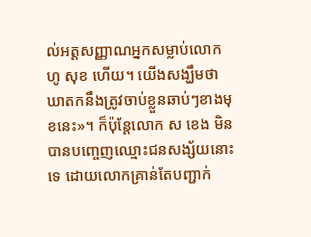ល់អត្តសញ្ញាណអ្នកសម្លាប់លោក ហូ សុខ ហើយ។ យើងសង្ឃឹមថា ឃាតកនឹងត្រូវចាប់ខ្លួនឆាប់ៗខាងមុខនេះ»។ ក៏ប៉ុន្តែលោក ស ខេង មិនបានបញ្ចេញឈ្មោះជនសង្ស័យនោះទេ ដោយលោកគ្រាន់តែបញ្ជាក់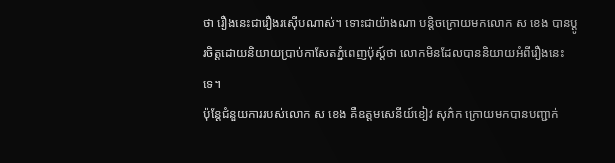ថា រឿងនេះជារឿងរស៊ើបណាស់។ ទោះជាយ៉ាងណា បន្តិចក្រោយមកលោក ស ខេង បានប្ដូរចិត្តដោយនិយាយប្រាប់កាសែតភ្នំពេញប៉ុស្ត៍ថា លោកមិនដែលបាននិយាយអំពីរឿងនេះទេ។
ប៉ុន្តែជំនួយការរបស់លោក ស ខេង គឺឧត្តមសេនីយ៍ខៀវ សុភ៌ក ក្រោយមកបានបញ្ជាក់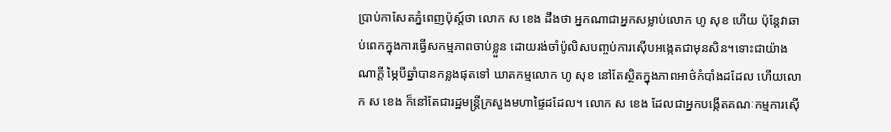ប្រាប់កាសែតភ្នំពេញប៉ុស្ត៍ថា លោក ស ខេង ដឹងថា អ្នកណាជាអ្នកសម្លាប់លោក ហូ សុខ ហើយ ប៉ុន្តែវាឆាប់ពេកក្នុងការធ្វើសកម្មភាពចាប់ខ្លួន ដោយរង់ចាំប៉ូលិសបញ្ចប់ការស៊ើបអង្កេតជាមុនសិន។ទោះជាយ៉ាងណាក្តី ម្ភៃបីឆ្នាំបានកន្លងផុតទៅ ឃាតកម្មលោក ហូ សុខ នៅតែស្ថិតក្នុងភាពអាថ៌កំបាំងដដែល ហើយលោក ស ខេង ក៏នៅតែជារដ្ឋមន្ត្រីក្រសួងមហាផ្ទៃដដែល។ លោក ស ខេង ដែលជាអ្នកបង្កើតគណៈកម្មការស៊ើ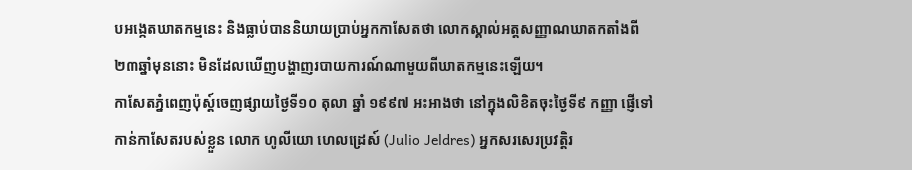បអង្កេតឃាតកម្មនេះ និងធ្លាប់បាននិយាយប្រាប់អ្នកកាសែតថា លោកស្គាល់អត្តសញ្ញាណឃាតកតាំងពី ២៣ឆ្នាំមុននោះ មិនដែលឃើញបង្ហាញរបាយការណ៍ណាមួយពីឃាតកម្មនេះឡើយ។
កាសែតភ្នំពេញប៉ុស្ត៍ចេញផ្សាយថ្ងៃទី១០ តុលា ឆ្នាំ ១៩៩៧ អះអាងថា នៅក្នុងលិខិតចុះថ្ងៃទី៩ កញ្ញា ផ្ញើទៅកាន់កាសែតរបស់ខ្លួន លោក ហូលីយោ ហេលដ្រេស៍ (Julio Jeldres) អ្នកសរសេរប្រវត្តិរ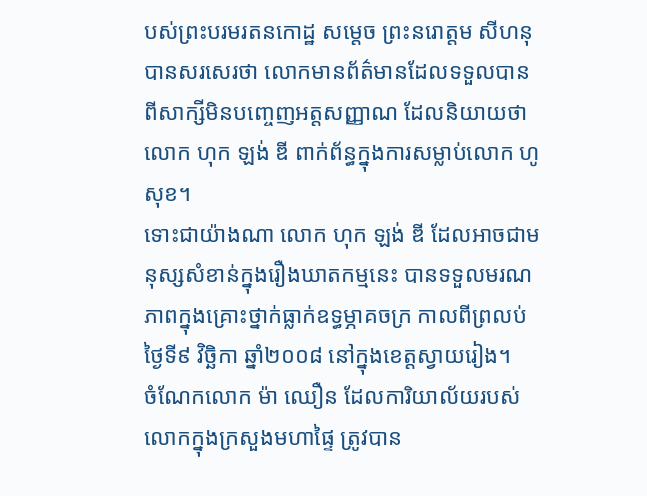បស់ព្រះបរមរតនកោដ្ឋ សម្ដេច ព្រះនរោត្តម សីហនុ បានសរសេរថា លោកមានព័ត៌មានដែលទទួលបានពីសាក្សីមិនបញ្ចេញអត្តសញ្ញាណ ដែលនិយាយថា លោក ហុក ឡង់ ឌី ពាក់ព័ន្ធក្នុងការសម្លាប់លោក ហូ សុខ។
ទោះជាយ៉ាងណា លោក ហុក ឡង់ ឌី ដែលអាចជាមនុស្សសំខាន់ក្នុងរឿងឃាតកម្មនេះ បានទទួលមរណភាពក្នុងគ្រោះថ្នាក់ធ្លាក់ឧទ្ធម្ភាគចក្រ កាលពីព្រលប់ថ្ងៃទី៩ វិច្ឆិកា ឆ្នាំ២០០៨ នៅក្នុងខេត្តស្វាយរៀង។
ចំណែកលោក ម៉ា ឈឿន ដែលការិយាល័យរបស់លោកក្នុងក្រសួងមហាផ្ទៃ ត្រូវបាន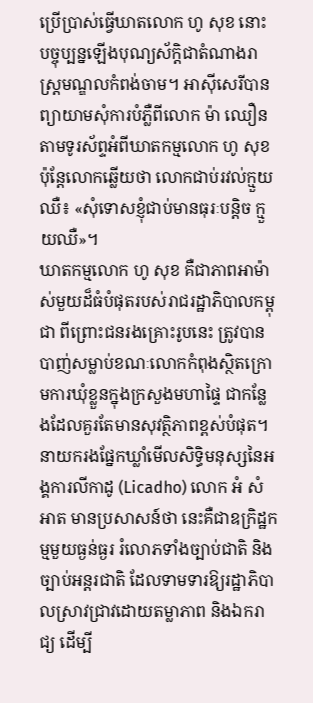ប្រើប្រាស់ធ្វើឃាតលោក ហូ សុខ នោះ បច្ចុប្បន្នឡើងបុណ្យស័ក្ដិជាតំណាងរាស្ត្រមណ្ឌលកំពង់ចាម។ អាស៊ីសេរីបានព្យាយាមសុំការបំភ្លឺពីលោក ម៉ា ឈឿន តាមទូរស័ព្ទអំពីឃាតកម្មលោក ហូ សុខ ប៉ុន្តែលោកឆ្លើយថា លោកជាប់រវល់ក្មួយឈឺ៖ «សុំទោសខ្ញុំជាប់មានធុរៈបន្តិច ក្មួយឈឺ»។
ឃាតកម្មលោក ហូ សុខ គឺជាភាពអាម៉ាស់មួយដ៏ធំបំផុតរបស់រាជរដ្ឋាភិបាលកម្ពុជា ពីព្រោះជនរងគ្រោះរូបនេះ ត្រូវបានបាញ់សម្លាប់ខណៈលោកកំពុងស្ថិតក្រោមការឃុំខ្លួនក្នុងក្រសួងមហាផ្ទៃ ជាកន្លែងដែលគួរតែមានសុវត្ថិភាពខ្ពស់បំផុត។
នាយករងផ្នែកឃ្លាំមើលសិទ្ធិមនុស្សនៃអង្គការលីកាដូ (Licadho) លោក អំ សំអាត មានប្រសាសន៍ថា នេះគឺជាឧក្រិដ្ឋកម្មមួយធ្ងន់ធ្ងរ រំលោភទាំងច្បាប់ជាតិ និងច្បាប់អន្តរជាតិ ដែលទាមទារឱ្យរដ្ឋាភិបាលស្រាវជ្រាវដោយតម្លាភាព និងឯករាជ្យ ដើម្បី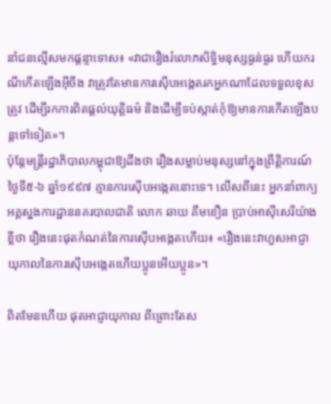នាំជនល្មើសមកផ្ដន្ទាទោស៖ «វាជារឿងរំលោភសិទ្ធិមនុស្សធ្ងន់ធ្ងរ ហើយករណីកើតឡើងអ៊ីចឹង វាត្រូវតែមានការស៊ើបអង្កេតរកអ្នកណាដែលទទួលខុសត្រូវ ដើម្បីរកការពិតផ្ដល់យុត្តិធម៌ និងដើម្បីទប់ស្កាត់កុំឱ្យមានការកើតឡើងបន្តទៅទៀត»។
ប៉ុន្តែមន្ត្រីរដ្ឋាភិបាលកម្ពុជាឱ្យដឹងថា រឿងសម្លាប់មនុស្សនៅក្នុងព្រឹត្តិការណ៍ថ្ងៃទី៥-៦ ឆ្នាំ១៩៩៧ គ្មានការស៊ើបអង្កេតនោះទេ។ លើសពីនេះ អ្នកនាំពាក្យអគ្គស្នងការដ្ឋាននគរបាលជាតិ លោក ឆាយ គឹមខឿន ប្រាប់អាស៊ីសេរីយ៉ាងខ្លីថា រឿងនេះផុតកំណត់នៃការស៊ើបអង្កេតហើយ៖ «រឿងនេះវាហួសអាជ្ញាយុកាលនៃការស៊ើបអង្កេតហើយប្អូនអើយប្អូន»។

ពិតមែនហើយ ផុតអាជ្ញាយុកាល ពីព្រោះតែស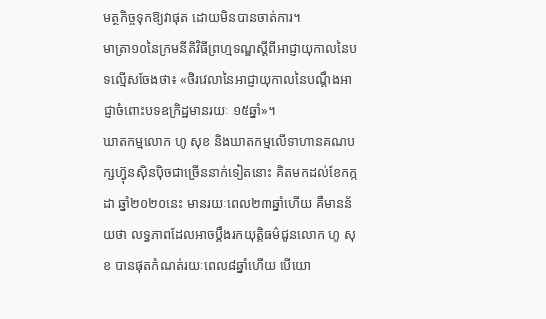មត្ថកិច្ចទុកឱ្យវាផុត ដោយមិនបានចាត់ការ។
មាត្រា១០នៃក្រមនីតិវិធីព្រហ្មទណ្ឌស្ដីពីអាជ្ញាយុកាលនៃបទល្មើសចែងថា៖ «ថិរវេលានៃអាជ្ញាយុកាលនៃបណ្ដឹងអាជ្ញាចំពោះបទឧក្រិដ្ឋមានរយៈ ១៥ឆ្នាំ»។
ឃាតកម្មលោក ហូ សុខ និងឃាតកម្មលើទាហានគណបក្សហ៊្វុនស៊ិនប៉ិចជាច្រើននាក់ទៀតនោះ គិតមកដល់ខែកក្កដា ឆ្នាំ២០២០នេះ មានរយៈពេល២៣ឆ្នាំហើយ គឺមានន័យថា លទ្ធភាពដែលអាចប្ដឹងរកយុត្តិធម៌ជូនលោក ហូ សុខ បានផុតកំណត់រយៈពេល៨ឆ្នាំហើយ បើយោ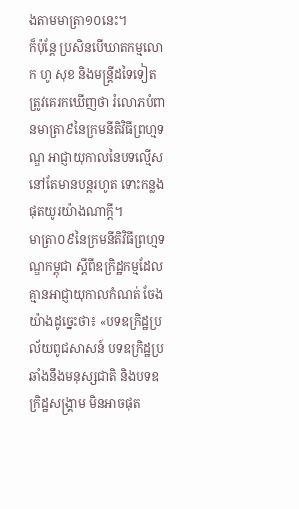ងតាមមាត្រា១០នេះ។
ក៏ប៉ុន្តែ ប្រសិនបើឃាតកម្មលោក ហូ សុខ និងមន្ត្រីដទៃទៀតត្រូវគេរកឃើញថា រំលោភបំពានមាត្រា៩នៃក្រមនីតិវិធីព្រហ្មទណ្ឌ អាជ្ញាយុកាលនៃបទល្មើស នៅតែមានបន្តរហូត ទោះកន្លងផុតយូរយ៉ាងណាក្ដី។
មាត្រា០៩នៃក្រមនីតិវិធីព្រហ្មទណ្ឌកម្ពុជា ស្ដីពីឧក្រិដ្ឋកម្មដែលគ្មានអាជ្ញាយុកាលកំណត់ ចែងយ៉ាងដូច្នេះថា៖ «បទឧក្រិដ្ឋប្រល័យពូជសាសន៍ បទឧក្រិដ្ឋប្រឆាំងនឹងមនុស្សជាតិ និងបទឧក្រិដ្ឋសង្គ្រាម មិនអាចផុត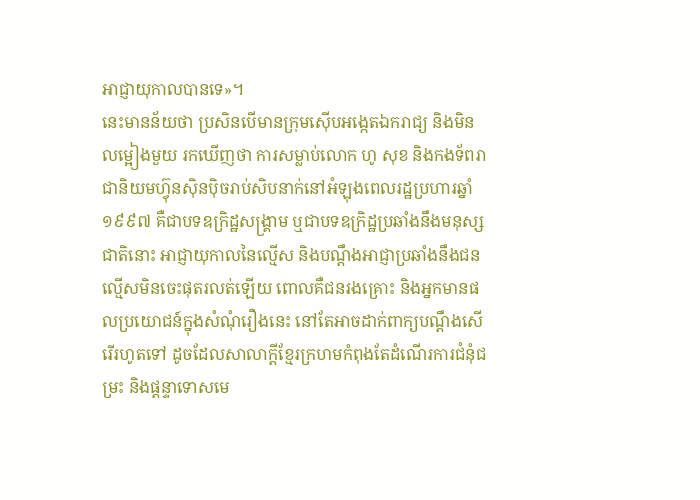អាជ្ញាយុកាលបានទេ»។
នេះមានន័យថា ប្រសិនបើមានក្រុមស៊ើបអង្កេតឯករាជ្យ និងមិនលម្អៀងមួយ រកឃើញថា ការសម្លាប់លោក ហូ សុខ និងកងទ័ពរាជានិយមហ៊្វុនស៊ិនប៉ិចរាប់សិបនាក់នៅអំឡុងពេលរដ្ឋប្រហារឆ្នាំ១៩៩៧ គឺជាបទឧក្រិដ្ឋសង្គ្រាម ឬជាបទឧក្រិដ្ឋប្រឆាំងនឹងមនុស្សជាតិនោះ អាជ្ញាយុកាលនៃល្មើស និងបណ្ដឹងអាជ្ញាប្រឆាំងនឹងជនល្មើសមិនចេះផុតរលត់ឡើយ ពោលគឺជនរងគ្រោះ និងអ្នកមានផលប្រយោជន៍ក្នុងសំណុំរឿងនេះ នៅតែអាចដាក់ពាក្យបណ្តឹងសើរើរហូតទៅ ដូចដែលសាលាក្តីខ្មែរក្រហមកំពុងតែដំណើរការជំនុំជម្រះ និងផ្ដន្ទាទោសមេ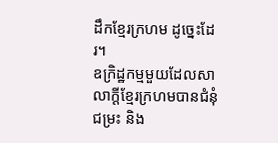ដឹកខ្មែរក្រហម ដូច្នេះដែរ។
ឧក្រិដ្ឋកម្មមួយដែលសាលាក្តីខ្មែរក្រហមបានជំនុំជម្រះ និង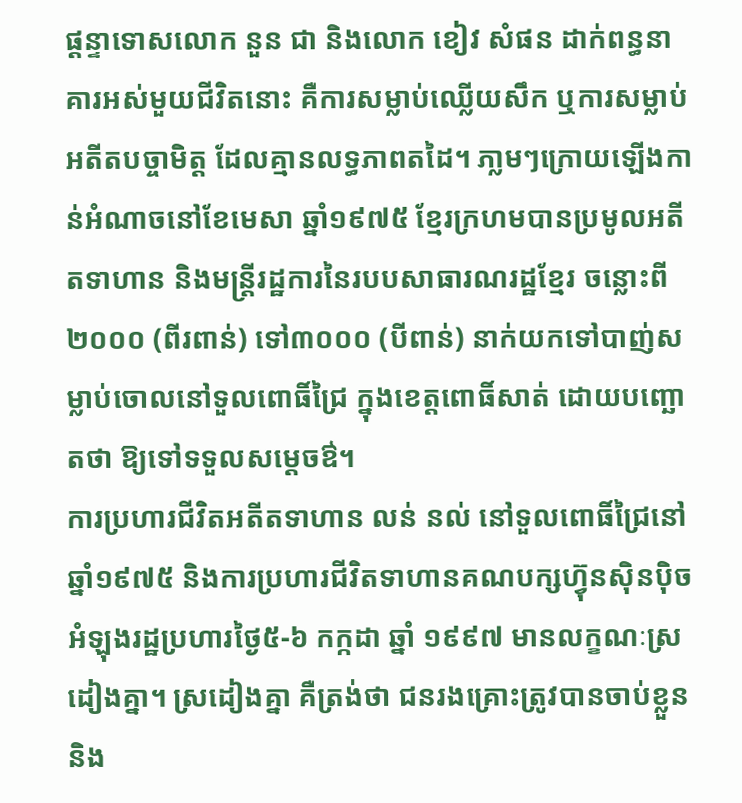ផ្ដន្ទាទោសលោក នួន ជា និងលោក ខៀវ សំផន ដាក់ពន្ធនាគារអស់មួយជីវិតនោះ គឺការសម្លាប់ឈ្លើយសឹក ឬការសម្លាប់អតីតបច្ចាមិត្ត ដែលគ្មានលទ្ធភាពតដៃ។ ភា្លមៗក្រោយឡើងកាន់អំណាចនៅខែមេសា ឆ្នាំ១៩៧៥ ខ្មែរក្រហមបានប្រមូលអតីតទាហាន និងមន្ត្រីរដ្ឋការនៃរបបសាធារណរដ្ឋខ្មែរ ចន្លោះពី២០០០ (ពីរពាន់) ទៅ៣០០០ (បីពាន់) នាក់យកទៅបាញ់សម្លាប់ចោលនៅទួលពោធិ៍ជ្រៃ ក្នុងខេត្តពោធិ៍សាត់ ដោយបញ្ឆោតថា ឱ្យទៅទទួលសម្ដេចឳ។
ការប្រហារជីវិតអតីតទាហាន លន់ នល់ នៅទួលពោធិ៍ជ្រៃនៅឆ្នាំ១៩៧៥ និងការប្រហារជីវិតទាហានគណបក្សហ៊្វុនស៊ិនប៉ិច អំឡុងរដ្ឋប្រហារថ្ងៃ៥-៦ កក្កដា ឆ្នាំ ១៩៩៧ មានលក្ខណៈស្រដៀងគ្នា។ ស្រដៀងគ្នា គឺត្រង់ថា ជនរងគ្រោះត្រូវបានចាប់ខ្លួន និង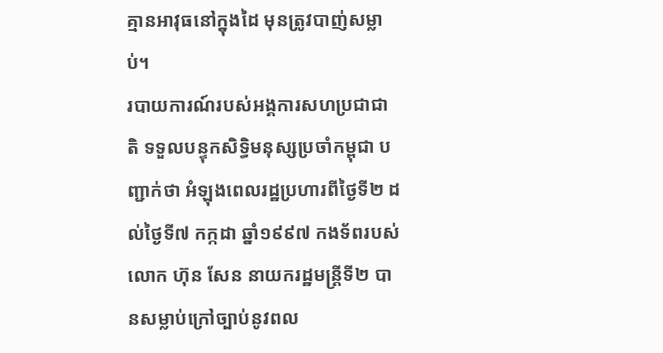គ្មានអាវុធនៅក្នុងដៃ មុនត្រូវបាញ់សម្លាប់។
របាយការណ៍របស់អង្គការសហប្រជាជាតិ ទទួលបន្ទុកសិទ្ធិមនុស្សប្រចាំកម្ពុជា បញ្ជាក់ថា អំឡុងពេលរដ្ឋប្រហារពីថ្ងៃទី២ ដល់ថ្ងៃទី៧ កក្កដា ឆ្នាំ១៩៩៧ កងទ័ពរបស់លោក ហ៊ុន សែន នាយករដ្ឋមន្ត្រីទី២ បានសម្លាប់ក្រៅច្បាប់នូវពល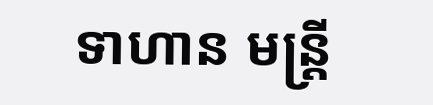ទាហាន មន្ត្រី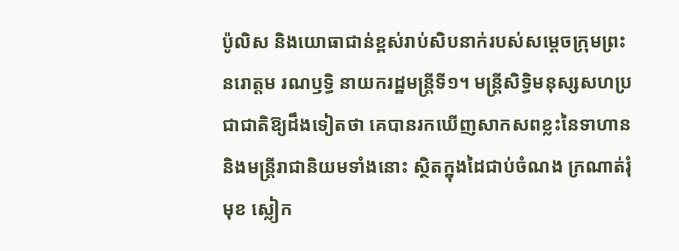ប៉ូលិស និងយោធាជាន់ខ្ពស់រាប់សិបនាក់របស់សម្ដេចក្រុមព្រះ នរោត្តម រណឫទ្ធិ នាយករដ្ឋមន្ត្រីទី១។ មន្ត្រីសិទ្ធិមនុស្សសហប្រជាជាតិឱ្យដឹងទៀតថា គេបានរកឃើញសាកសពខ្លះនៃទាហាន និងមន្ត្រីរាជានិយមទាំងនោះ ស្ថិតក្នុងដៃជាប់ចំណង ក្រណាត់រុំមុខ ស្លៀក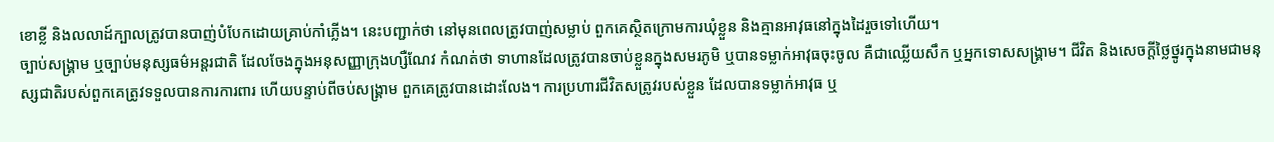ខោខ្លី និងលលាដ៍ក្បាលត្រូវបានបាញ់បំបែកដោយគ្រាប់កាំភ្លើង។ នេះបញ្ជាក់ថា នៅមុនពេលត្រូវបាញ់សម្លាប់ ពួកគេស្ថិតក្រោមការឃុំខ្លួន និងគ្មានអាវុធនៅក្នុងដៃរួចទៅហើយ។
ច្បាប់សង្គ្រាម ឬច្បាប់មនុស្សធម៌អន្តរជាតិ ដែលចែងក្នុងអនុសញ្ញាក្រុងហ្សឺណែវ កំណត់ថា ទាហានដែលត្រូវបានចាប់ខ្លួនក្នុងសមរភូមិ ឬបានទម្លាក់អាវុធចុះចូល គឺជាឈ្លើយសឹក ឬអ្នកទោសសង្គ្រាម។ ជីវិត និងសេចក្ដីថ្លៃថ្នូរក្នុងនាមជាមនុស្សជាតិរបស់ពួកគេត្រូវទទួលបានការការពារ ហើយបន្ទាប់ពីចប់សង្គ្រាម ពួកគេត្រូវបានដោះលែង។ ការប្រហារជីវិតសត្រូវរបស់ខ្លួន ដែលបានទម្លាក់អាវុធ ឬ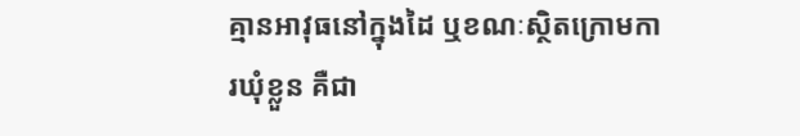គ្មានអាវុធនៅក្នុងដៃ ឬខណៈស្ថិតក្រោមការឃុំខ្លួន គឺជា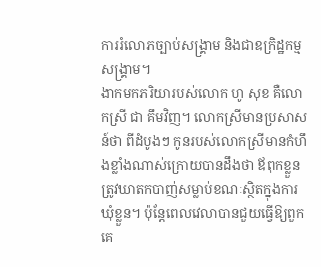ការរំលោភច្បាប់សង្គ្រាម និងជាឧក្រិដ្ឋកម្មសង្គ្រាម។
ងាកមកភរិយារបស់លោក ហូ សុខ គឺលោកស្រី ជា គឹមវិញ។ លោកស្រីមានប្រសាសន៍ថា ពីដំបូងៗ កូនរបស់លោកស្រីមានកំហឹងខ្លាំងណាស់ក្រោយបានដឹងថា ឪពុកខ្លួនត្រូវឃាតកបាញ់សម្លាប់ខណៈស្ថិតក្នុងការឃុំខ្លួន។ ប៉ុន្តែពេលវេលាបានជួយធ្វើឱ្យពួកគេ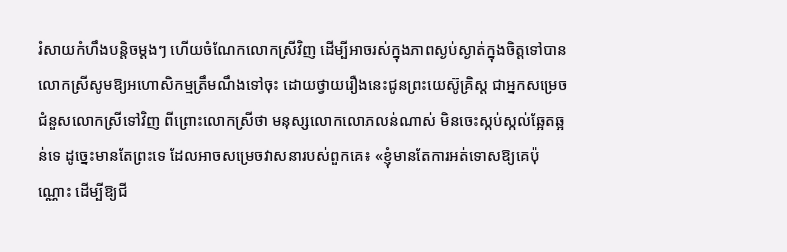រំសាយកំហឹងបន្តិចម្តងៗ ហើយចំណែកលោកស្រីវិញ ដើម្បីអាចរស់ក្នុងភាពស្ងប់ស្ងាត់ក្នុងចិត្តទៅបាន លោកស្រីសូមឱ្យអហោសិកម្មត្រឹមណឹងទៅចុះ ដោយថ្វាយរឿងនេះជូនព្រះយេស៊ូគ្រិស្ត ជាអ្នកសម្រេចជំនួសលោកស្រីទៅវិញ ពីព្រោះលោកស្រីថា មនុស្សលោកលោភលន់ណាស់ មិនចេះស្កប់ស្កល់ឆ្អែតឆ្អន់ទេ ដូច្នេះមានតែព្រះទេ ដែលអាចសម្រេចវាសនារបស់ពួកគេ៖ «ខ្ញុំមានតែការអត់ទោសឱ្យគេប៉ុណ្ណោះ ដើម្បីឱ្យជី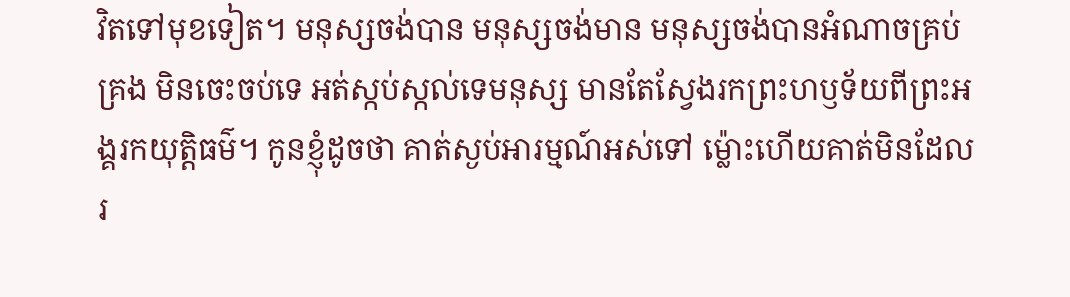វិតទៅមុខទៀត។ មនុស្សចង់បាន មនុស្សចង់មាន មនុស្សចង់បានអំណាចគ្រប់គ្រង មិនចេះចប់ទេ អត់ស្កប់ស្កល់ទេមនុស្ស មានតែស្វែងរកព្រះហឫទ័យពីព្រះអង្គរកយុត្តិធម៌។ កូនខ្ញុំដូចថា គាត់ស្ងប់អារម្មណ៍អស់ទៅ ម៉្លោះហើយគាត់មិនដែលរ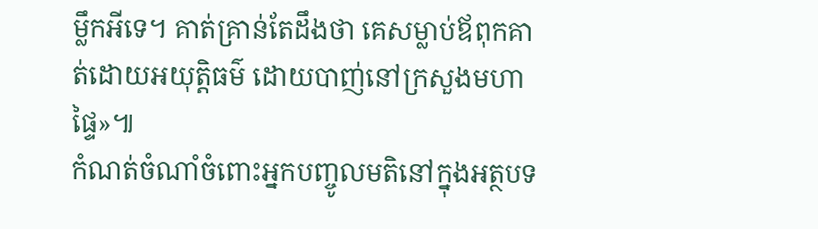ម្លឹកអីទេ។ គាត់គ្រាន់តែដឹងថា គេសម្លាប់ឪពុកគាត់ដោយអយុត្តិធម៌ ដោយបាញ់នៅក្រសួងមហាផ្ទៃ»៕
កំណត់ចំណាំចំពោះអ្នកបញ្ចូលមតិនៅក្នុងអត្ថបទ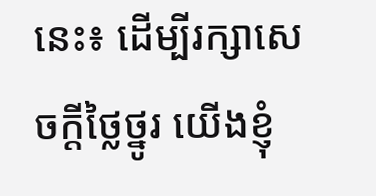នេះ៖ ដើម្បីរក្សាសេចក្ដីថ្លៃថ្នូរ យើងខ្ញុំ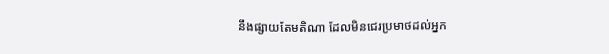នឹងផ្សាយតែមតិណា ដែលមិនជេរប្រមាថដល់អ្នក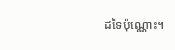ដទៃប៉ុណ្ណោះ។